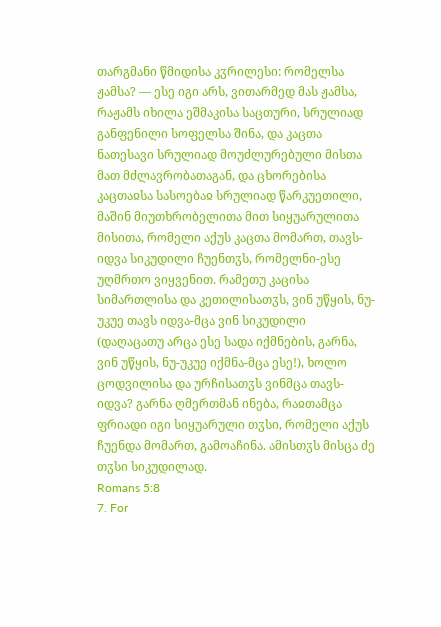თარგმანი წმიდისა კჳრილესი: რომელსა ჟამსა? — ესე იგი არს, ვითარმედ მას ჟამსა, რაჟამს იხილა ეშმაკისა საცთური, სრულიად განფენილი სოფელსა შინა, და კაცთა ნათესავი სრულიად მოუძლურებული მისთა მათ მძლავრობათაგან, და ცხორებისა კაცთაჲსა სასოებაჲ სრულიად წარკუეთილი, მაშინ მიუთხრობელითა მით სიყუარულითა მისითა, რომელი აქუს კაცთა მომართ, თავს-იდვა სიკუდილი ჩუენთჳს, რომელნი-ესე უღმრთო ვიყვენით. რამეთუ კაცისა სიმართლისა და კეთილისათჳს, ვინ უწყის, ნუ-უკუე თავს იდვა-მცა ვინ სიკუდილი (დაღაცათუ არცა ესე სადა იქმნების, გარნა, ვინ უწყის, ნუ-უკუე იქმნა-მცა ესე!), ხოლო ცოდვილისა და ურჩისათჳს ვინმცა თავს-იდვა? გარნა ღმერთმან ინება, რაჲთამცა ფრიადი იგი სიყუარული თჳსი, რომელი აქუს ჩუენდა მომართ, გამოაჩინა. ამისთჳს მისცა ძე თჳსი სიკუდილად.
Romans 5:8
7. For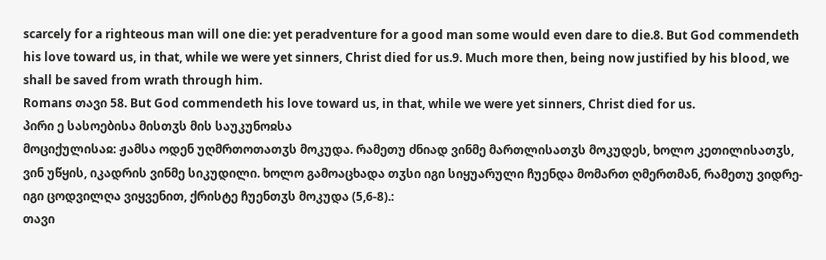scarcely for a righteous man will one die: yet peradventure for a good man some would even dare to die.8. But God commendeth his love toward us, in that, while we were yet sinners, Christ died for us.9. Much more then, being now justified by his blood, we shall be saved from wrath through him.
Romans თავი 58. But God commendeth his love toward us, in that, while we were yet sinners, Christ died for us.
პირი ე სასოებისა მისთჳს მის საუკუნოჲსა
მოციქულისაჲ: ჟამსა ოდენ უღმრთოთათჳს მოკუდა. რამეთუ ძნიად ვინმე მართლისათჳს მოკუდეს, ხოლო კეთილისათჳს, ვინ უწყის, იკადრის ვინმე სიკუდილი. ხოლო გამოაცხადა თჳსი იგი სიყუარული ჩუენდა მომართ ღმერთმან, რამეთუ ვიდრე-იგი ცოდვილღა ვიყვენით, ქრისტე ჩუენთჳს მოკუდა (5,6-8).:
თავი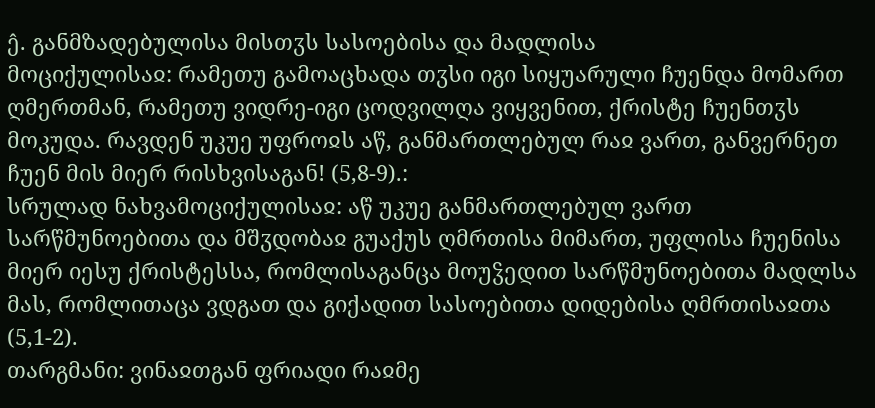ე̂. განმზადებულისა მისთჳს სასოებისა და მადლისა
მოციქულისაჲ: რამეთუ გამოაცხადა თჳსი იგი სიყუარული ჩუენდა მომართ ღმერთმან, რამეთუ ვიდრე-იგი ცოდვილღა ვიყვენით, ქრისტე ჩუენთჳს მოკუდა. რავდენ უკუე უფროჲს აწ, განმართლებულ რაჲ ვართ, განვერნეთ ჩუენ მის მიერ რისხვისაგან! (5,8-9).:
სრულად ნახვამოციქულისაჲ: აწ უკუე განმართლებულ ვართ სარწმუნოებითა და მშჳდობაჲ გუაქუს ღმრთისა მიმართ, უფლისა ჩუენისა მიერ იესუ ქრისტესსა, რომლისაგანცა მოუჴედით სარწმუნოებითა მადლსა მას, რომლითაცა ვდგათ და გიქადით სასოებითა დიდებისა ღმრთისაჲთა (5,1-2).
თარგმანი: ვინაჲთგან ფრიადი რაჲმე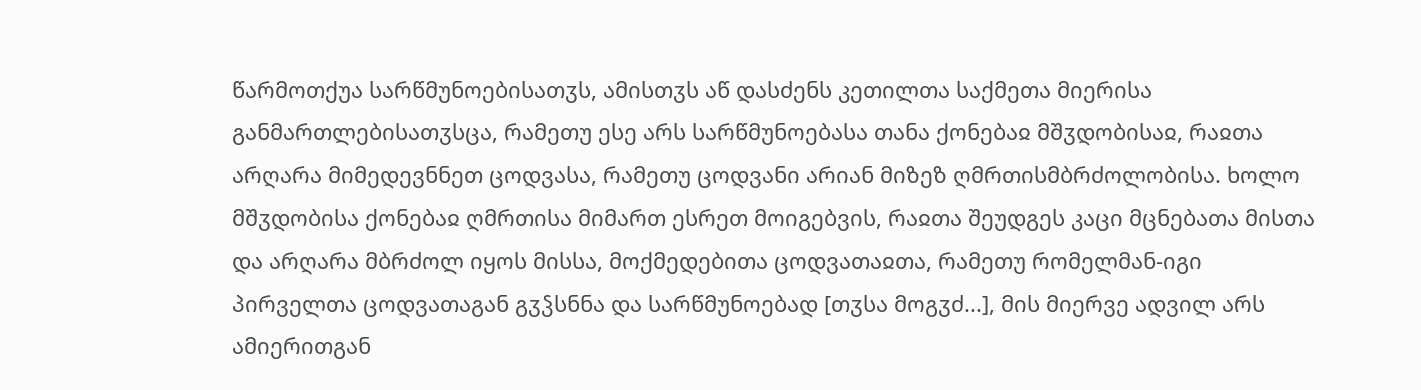წარმოთქუა სარწმუნოებისათჳს, ამისთჳს აწ დასძენს კეთილთა საქმეთა მიერისა განმართლებისათჳსცა, რამეთუ ესე არს სარწმუნოებასა თანა ქონებაჲ მშჳდობისაჲ, რაჲთა არღარა მიმედევნნეთ ცოდვასა, რამეთუ ცოდვანი არიან მიზეზ ღმრთისმბრძოლობისა. ხოლო მშჳდობისა ქონებაჲ ღმრთისა მიმართ ესრეთ მოიგებვის, რაჲთა შეუდგეს კაცი მცნებათა მისთა და არღარა მბრძოლ იყოს მისსა, მოქმედებითა ცოდვათაჲთა, რამეთუ რომელმან-იგი პირველთა ცოდვათაგან გჳჴსნნა და სარწმუნოებად [თჳსა მოგჳძ...], მის მიერვე ადვილ არს ამიერითგან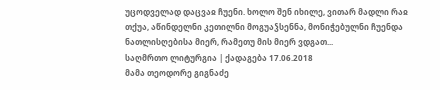უცოდველად დაცვაჲ ჩუენი. ხოლო შენ იხილე, ვითარ მადლი რაჲ თქუა, აწინდელნი კეთილნი მოგუაჴსენნა, მონიჭებულნი ჩუენდა ნათლისღებისა მიერ, რამეთუ მის მიერ ვდგათ...
საღმრთო ლიტურგია | ქადაგება 17.06.2018
მამა თეოდორე გიგნაძე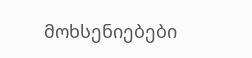მოხსენიებები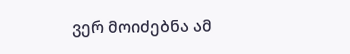ვერ მოიძებნა ამ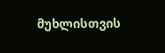მუხლისთვის